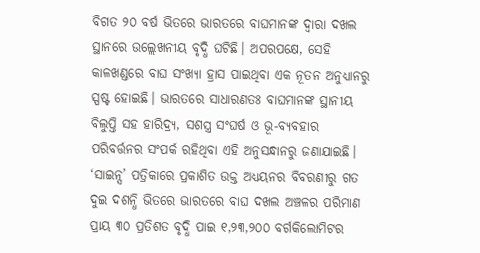ବିଗତ ୨୦ ବର୍ଷ ଭିତରେ ଭାରତରେ ବାଘମାନଙ୍କ ଦ୍ବାରା ଦଖଲ ସ୍ଥାନରେ ଉଲ୍ଲେଖନୀୟ ବୃଦ୍ଧି ଘଟିଛି। ଅପରପକ୍ଷେ, ସେହି କାଳଖଣ୍ଡରେ ବାଘ ସଂଖ୍ୟା ହ୍ରାସ ପାଇଥିବା ଏକ ନୂତନ ଅନୁଧ୍ୟାନରୁ ସ୍ପଷ୍ଟ ହୋଇଛି। ଭାରତରେ ସାଧାରଣତଃ ବାଘମାନଙ୍କ ସ୍ଥାନୀୟ ବିଲୁପ୍ତି ସହ ହାରିଦ୍ର୍ୟ, ସଶସ୍ତ୍ର ସଂଘର୍ଷ ଓ ଭୂ-ବ୍ୟବହାର ପରିବର୍ତ୍ତନର ସଂପର୍କ ରହିଥିବା ଏହି ଅନୁସନ୍ଧାନରୁ ଜଣାଯାଇଛି।
‘ସାଇନ୍ସ’ ପତ୍ରିକାରେ ପ୍ରକାଶିତ ଉକ୍ତ ଅଧ୍ୟୟନର ବିବରଣୀରୁ ଗତ ଦୁଇ ଦଶନ୍ଧି ଭିତରେ ଭାରତରେ ବାଘ ଦଖଲ ଅଞ୍ଚଳର ପରିମାଣ ପ୍ରାୟ ୩୦ ପ୍ରତିଶତ ବୃଦ୍ଧି ପାଇ ୧,୨୩,୨୦୦ ବର୍ଗକିଲୋମିଟର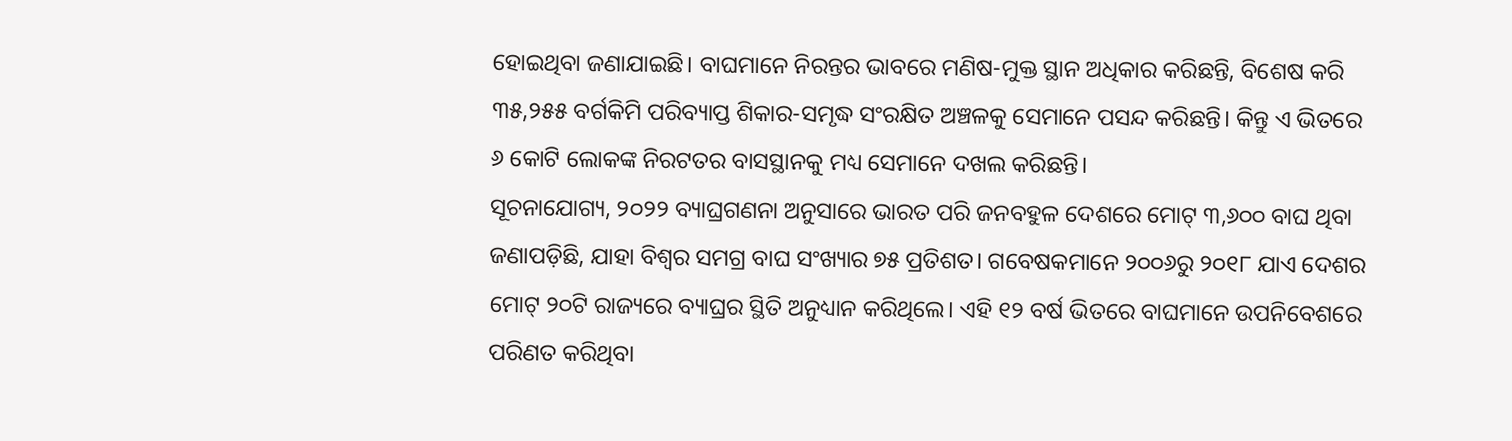ହୋଇଥିବା ଜଣାଯାଇଛି। ବାଘମାନେ ନିରନ୍ତର ଭାବରେ ମଣିଷ-ମୁକ୍ତ ସ୍ଥାନ ଅଧିକାର କରିଛନ୍ତି, ବିଶେଷ କରି ୩୫,୨୫୫ ବର୍ଗକିମି ପରିବ୍ୟାପ୍ତ ଶିକାର-ସମୃଦ୍ଧ ସଂରକ୍ଷିତ ଅଞ୍ଚଳକୁ ସେମାନେ ପସନ୍ଦ କରିଛନ୍ତି। କିନ୍ତୁ ଏ ଭିତରେ ୬ କୋଟି ଲୋକଙ୍କ ନିରଟତର ବାସସ୍ଥାନକୁ ମଧ୍ୟ ସେମାନେ ଦଖଲ କରିଛନ୍ତି।
ସୂଚନାଯୋଗ୍ୟ, ୨୦୨୨ ବ୍ୟାଘ୍ରଗଣନା ଅନୁସାରେ ଭାରତ ପରି ଜନବହୁଳ ଦେଶରେ ମୋଟ୍ ୩,୬୦୦ ବାଘ ଥିବା ଜଣାପଡ଼ିଛି, ଯାହା ବିଶ୍ବର ସମଗ୍ର ବାଘ ସଂଖ୍ୟାର ୭୫ ପ୍ରତିଶତ। ଗବେଷକମାନେ ୨୦୦୬ରୁ ୨୦୧୮ ଯାଏ ଦେଶର ମୋଟ୍ ୨୦ଟି ରାଜ୍ୟରେ ବ୍ୟାଘ୍ରର ସ୍ଥିତି ଅନୁଧ୍ୟାନ କରିଥିଲେ। ଏହି ୧୨ ବର୍ଷ ଭିତରେ ବାଘମାନେ ଉପନିବେଶରେ ପରିଣତ କରିଥିବା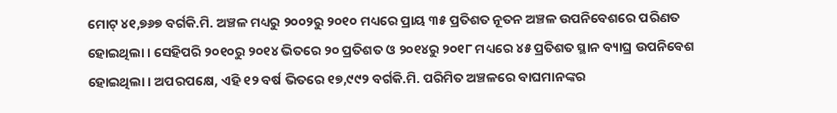ମୋଟ୍ ୪୧,୭୬୭ ବର୍ଗକି.ମି. ଅଞ୍ଚଳ ମଧ୍ୟରୁ ୨୦୦୨ରୁ ୨୦୧୦ ମଧ୍ୟରେ ପ୍ରାୟ ୩୫ ପ୍ରତିଶତ ନୂତନ ଅଞ୍ଚଳ ଉପନିବେଶରେ ପରିଣତ ହୋଇଥିଲା। ସେହିପରି ୨୦୧୦ରୁ ୨୦୧୪ ଭିତରେ ୨୦ ପ୍ରତିଶତ ଓ ୨୦୧୪ରୁ ୨୦୧୮ ମଧ୍ୟରେ ୪୫ ପ୍ରତିଶତ ସ୍ଥାନ ବ୍ୟାଘ୍ର ଉପନିବେଶ ହୋଇଥିଲା। ଅପରପକ୍ଷେ, ଏହି ୧୨ ବର୍ଷ ଭିତରେ ୧୭,୯୯୨ ବର୍ଗକି.ମି. ପରିମିତ ଅଞ୍ଚଳରେ ବାଘମାନଙ୍କର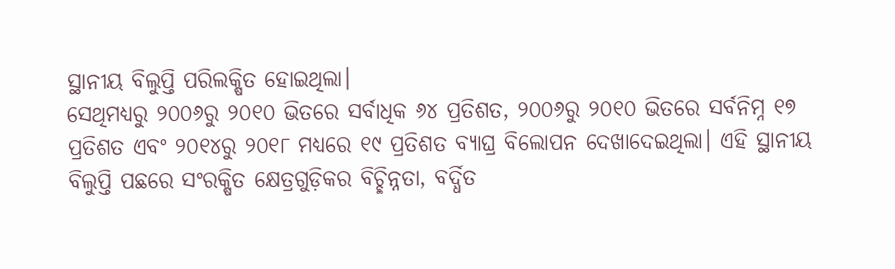ସ୍ଥାନୀୟ ବିଲୁପ୍ତି ପରିଲକ୍ଷିତ ହୋଇଥିଲା।
ସେଥିମଧ୍ୟରୁ ୨୦୦୬ରୁ ୨୦୧୦ ଭିତରେ ସର୍ବାଧିକ ୬୪ ପ୍ରତିଶତ, ୨୦୦୬ରୁ ୨୦୧୦ ଭିତରେ ସର୍ବନିମ୍ନ ୧୭ ପ୍ରତିଶତ ଏବଂ ୨୦୧୪ରୁ ୨୦୧୮ ମଧ୍ୟରେ ୧୯ ପ୍ରତିଶତ ବ୍ୟାଘ୍ର ବିଲୋପନ ଦେଖାଦେଇଥିଲା। ଏହି ସ୍ଥାନୀୟ ବିଲୁପ୍ତି ପଛରେ ସଂରକ୍ଷିତ କ୍ଷେତ୍ରଗୁଡ଼ିକର ବିଚ୍ଛିନ୍ନତା, ବର୍ଦ୍ଧିତ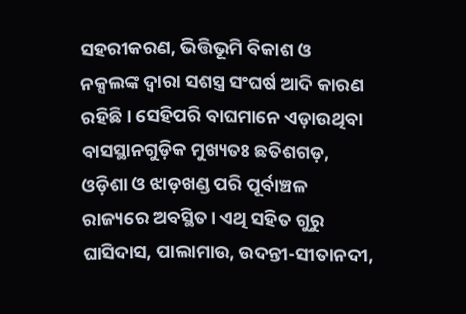ସହରୀକରଣ, ଭିତ୍ତିଭୂମି ବିକାଶ ଓ ନକ୍ସଲଙ୍କ ଦ୍ବାରା ସଶସ୍ତ୍ର ସଂଘର୍ଷ ଆଦି କାରଣ ରହିଛି। ସେହିପରି ବାଘମାନେ ଏଡ଼ାଉଥିବା ବାସସ୍ଥାନଗୁଡ଼ିକ ମୁଖ୍ୟତଃ ଛତିଶଗଡ଼, ଓଡ଼ିଶା ଓ ଝାଡ଼ଖଣ୍ଡ ପରି ପୂର୍ବାଞ୍ଚଳ ରାଜ୍ୟରେ ଅବସ୍ଥିତ। ଏଥି ସହିତ ଗୁରୁ ଘାସିଦାସ, ପାଲାମାଉ, ଉଦନ୍ତୀ-ସୀତାନଦୀ,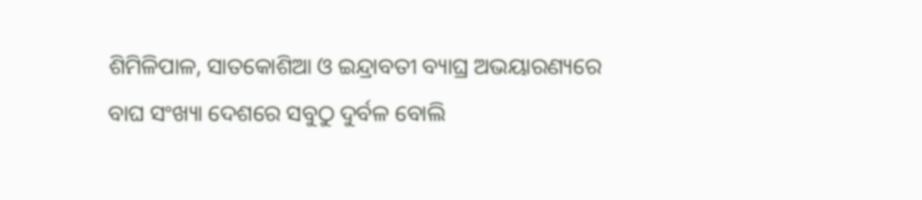ଶିମିଳିପାଳ, ସାତକୋଶିଆ ଓ ଇନ୍ଦ୍ରାବତୀ ବ୍ୟାଘ୍ର ଅଭୟାରଣ୍ୟରେ ବାଘ ସଂଖ୍ୟା ଦେଶରେ ସବୁଠୁ ଦୁର୍ବଳ ବୋଲି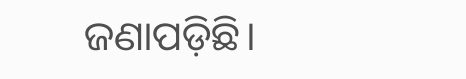ଜଣାପଡ଼ିଛି।